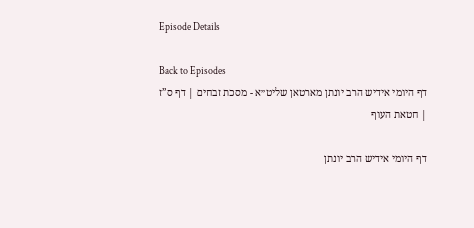Episode Details

Back to Episodes
דף היומי אידיש הרב יונתן מארטאן שליט״א - מסכת זבחים | דף ס”ז | חטאת העוף

דף היומי אידיש הרב יונתן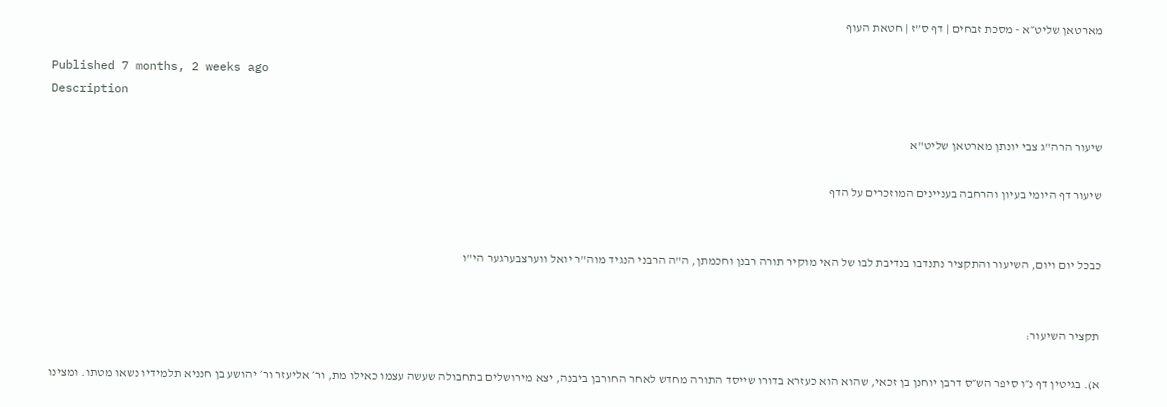מארטאן שליט״א - מסכת זבחים | דף ס”ז | חטאת העוף

Published 7 months, 2 weeks ago
Description

שיעור הרה"ג צבי יונתן מארטאן שליט"א

שיעור דף היומי בעיון והרחבה בעניינים המוזכרים על הדף


כבכל יום ויום, השיעור והתקציר נתנדבו בנדיבת לבו של האי מוקיר תורה רבנן וחכמתן, ה"ה הרבני הנגיד מוה"ר יואל ווערצבערגער הי"ו


תקציר השיעור:

א). בגיטין דף נ״ו סיפר הש״ס דרבן יוחנן בן זכאי, שהוא הוא כעזרא בדורו שייסד התורה מחדש לאחר החורבן ביבנה, יצא מירושלים בתחבולה שעשה עצמו כאילו מת, ור׳ אליעזר ור׳ יהושע בן חנניא תלמידיו נשאו מטתו. ומצינו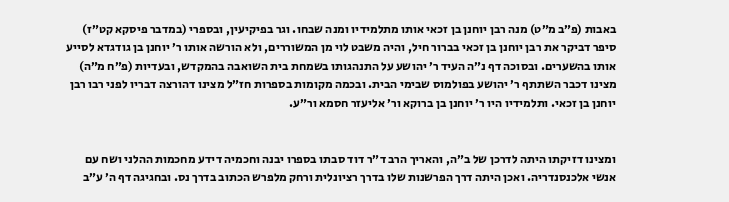באבות (פ״ב מ״ט) מנה רבן יוחנן בן זכאי אותו מתלמידיו ומנה שבחו. וגר בפיקיעין, ובספרי (במדבר פיסקא קט״ז) סיפר דביקר את רבן יוחנן בן זכאי בברור חיל, והיה משבט לוי מן המשוררים, ולא הורשה אותו ר׳ יוחנן בן גודגדא לסייע אותו בהשערים. ובסוכה דף נ״ה העיד ר׳ יהושע על התנהגותו בשמחת בית השואבה בהמקדש, ובעדיות (פ״ח מ״ה) מצינו דכבר השתתף ר׳ יהושע בפולמוס שבימי הבית. ובכמה מקומות בספרות חז״ל מצינו דהורצה דבריו לפני רבו רבן יוחנן בן זכאי. ותלמידיו היו ר׳ יוחנן בן ברוקא ור׳ אליעזר חסמא ור״ע.


ומצינו דזיקתו היתה לדרכן של ב״ה, והאריך הרב ד״ר דוד סבתו בספרו יבנה וחכמיה דידע מחכמות ההלני ושח עם אנשי אלכנסנדריה. ואכן היתה דרך הפרשנות שלו בדרך רציונלית ורחק מלפרש הכתוב בדרך נס. ובחגיגה דף ה׳ ע״ב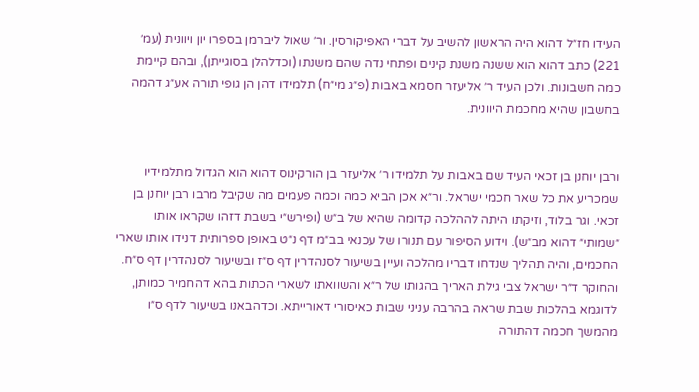העידו חז״ל דהוא היה הראשון להשיב על דברי האפיקורסין. ור׳ שאול ליברמן בספרו יון ויוונית (עמ׳ 221) כתב דהוא הוא ששנה משנת קינים ופתחי נדה שהם משנתו (וכדלהלן בסוגייתן), ובהם קיימת כמה חשבונות. ולכן העיד ר׳ אליעזר חסמא באבות (פ״ג מי״ח) תלמידו דהן הן גופי תורה אע״ג דהמה בחשבון שהיא מחכמת היוונית.


ורבן יוחנן בן זכאי העיד שם באבות על תלמידו ר׳ אליעזר בן הורקינוס דהוא הוא הגדול מתלמידיו שמכריע את כל שאר חכמי ישראל. ור״א אכן הביא כמה וכמה פעמים מה שקיבל מרבו רבן יוחנן בן זכאי. וגר בלוד, וזיקתו היתה לההלכה קדומה שהיא של ב״ש (ופירש״י בשבת דזהו שקראו אותו ״שמותי״ דהוא מב״ש). וידוע הסיפור עם תנורו של עכנאי בב״מ דף נ״ט באופן ספרותית דנידו אותו שארי החכמים, והיה תהליך שנדחו דבריו מהלכה ועיין בשיעור לסנהדרין דף ס״ז ובשיעור לסנהדרין דף ס״ח. והחוקר ד״ר ישראל צבי גילת האריך בהגותו של ר״א והשוואתו לשארי הכתות בהא דהחמיר כמותן, לדוגמא בהלכות שבת שראה בהרבה עניני שבות כאיסורי דאורייתא. וכדהבאנו בשיעור לדף ס״ו מהמשך חכמה דהתורה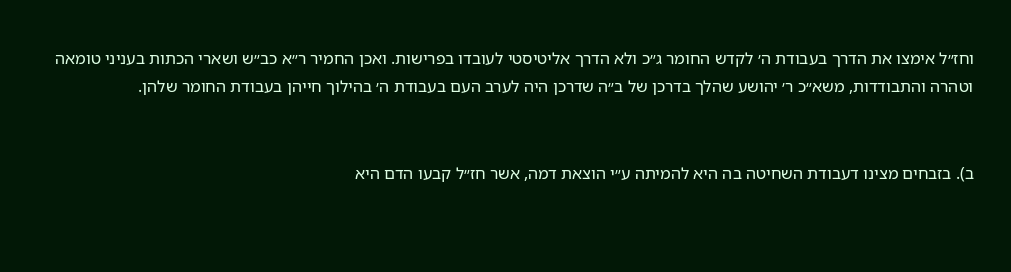וחז״ל אימצו את הדרך בעבודת ה׳ לקדש החומר ג״כ ולא הדרך אליטיסטי לעובדו בפרישות. ואכן החמיר ר״א כב״ש ושארי הכתות בעניני טומאה וטהרה והתבודדות, משא״כ ר׳ יהושע שהלך בדרכן של ב״ה שדרכן היה לערב העם בעבודת ה׳ בהילוך חייהן בעבודת החומר שלהן.


ב). בזבחים מצינו דעבודת השחיטה בה היא להמיתה ע״י הוצאת דמה, אשר חז״ל קבעו הדם היא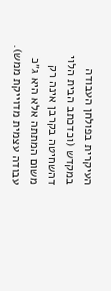העיקרית בפולחן העבודה במקדש (וכדכתב הבית הלוי דהשחיטה בקרבן אינה רק משום המתתה אלא היא ג״כ עבודה עצמית מדוייקת ממש).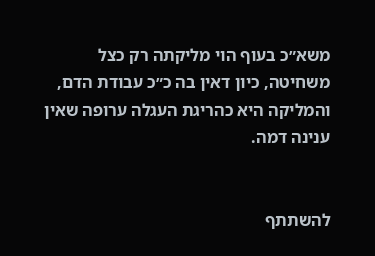משא״כ בעוף הוי מליקתה רק כצל משחיטה, כיון דאין בה כ״כ עבודת הדם, והמליקה היא כהריגת העגלה ערופה שאין ענינה דמה.


להשתתף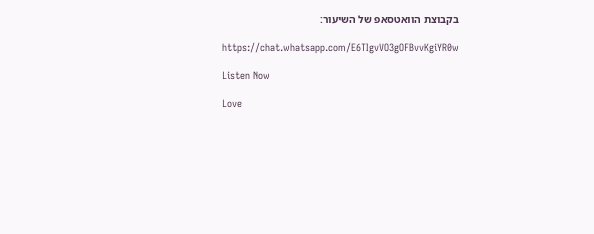בקבוצת הוואטסאפ של השיעור:

https://chat.whatsapp.com/E6TIgvVO3gOFBvvKgiYR0w

Listen Now

Love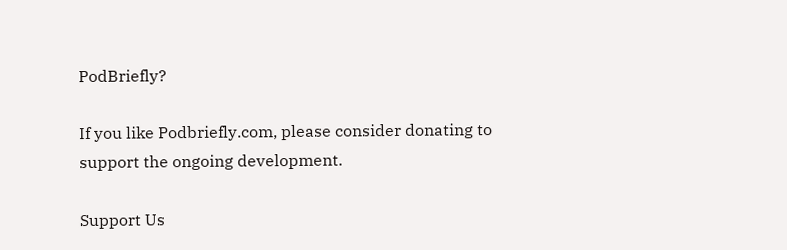PodBriefly?

If you like Podbriefly.com, please consider donating to support the ongoing development.

Support Us